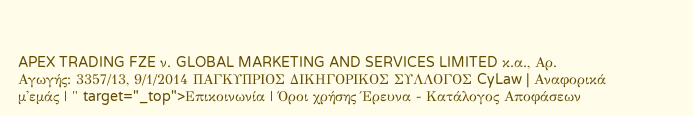APEX TRADING FZE ν. GLOBAL MARKETING AND SERVICES LIMITED κ.α., Αρ. Αγωγής: 3357/13, 9/1/2014 ΠΑΓΚΥΠΡΙΟΣ ΔΙΚΗΓΟΡΙΚΟΣ ΣΥΛΛΟΓΟΣ CyLaw | Αναφορικά μ'εμάς | " target="_top">Επικοινωνία | Όροι χρήσης Έρευνα - Κατάλογος Αποφάσεων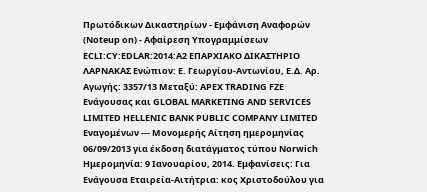Πρωτόδικων Δικαστηρίων - Εμφάνιση Αναφορών (Noteup on) - Αφαίρεση Υπογραμμίσεων ECLI:CY:EDLAR:2014:A2 ΕΠΑΡΧΙΑΚΟ ΔΙΚΑΣΤΗΡΙΟ ΛΑΡΝΑΚΑΣ Ενώπιον: Ε. Γεωργίου-Αντωνίου, Ε.Δ. Αρ. Αγωγής: 3357/13 Μεταξύ: APEX TRADING FZE Ενάγουσας και GLOBAL MARKETING AND SERVICES LIMITED HELLENIC BANK PUBLIC COMPANY LIMITED Εναγομένων --- Μονομερής Αίτηση ημερομηνίας 06/09/2013 για έκδοση διατάγματος τύπου Norwich Ημερομηνία: 9 Ιανουαρίου, 2014. Εμφανίσεις: Για Ενάγουσα Εταιρεία-Αιτήτρια: κος Χριστοδούλου για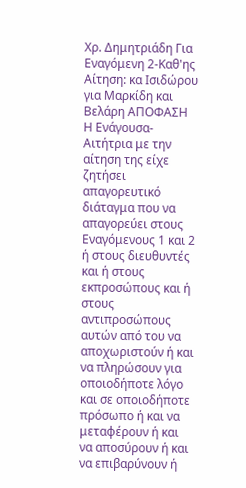Χρ. Δημητριάδη Για Εναγόμενη 2-Καθ'ης Αίτηση: κα Ισιδώρου για Μαρκίδη και Βελάρη ΑΠΟΦΑΣΗ Η Ενάγουσα-Αιτήτρια με την αίτηση της είχε ζητήσει απαγορευτικό διάταγμα που να απαγορεύει στους Εναγόμενους 1 και 2 ή στους διευθυντές και ή στους εκπροσώπους και ή στους αντιπροσώπους αυτών από του να αποχωριστούν ή και να πληρώσουν για οποιοδήποτε λόγο και σε οποιοδήποτε πρόσωπο ή και να μεταφέρουν ή και να αποσύρουν ή και να επιβαρύνουν ή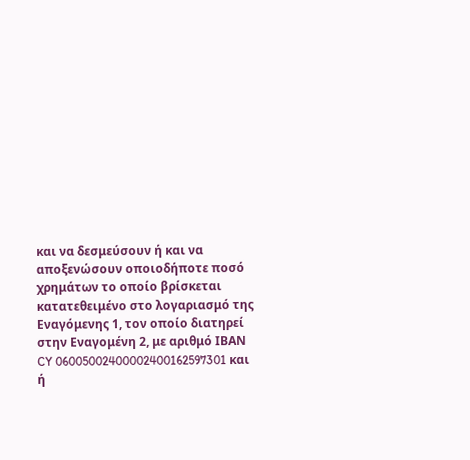και να δεσμεύσουν ή και να αποξενώσουν οποιοδήποτε ποσό χρημάτων το οποίο βρίσκεται κατατεθειμένο στο λογαριασμό της Εναγόμενης 1, τον οποίο διατηρεί στην Εναγομένη 2, με αριθμό ΙΒΑΝ CY 06005002400002400162597301 και ή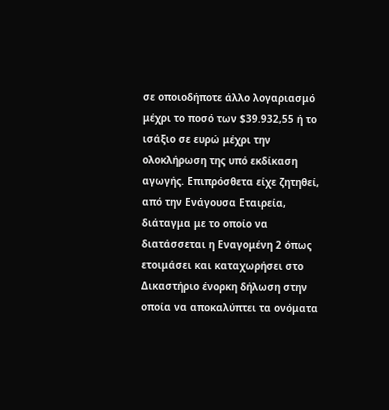σε οποιοδήποτε άλλο λογαριασμό μέχρι το ποσό των $39.932,55 ή το ισάξιο σε ευρώ μέχρι την ολοκλήρωση της υπό εκδίκαση αγωγής. Επιπρόσθετα είχε ζητηθεί, από την Ενάγουσα Εταιρεία, διάταγμα με το οποίο να διατάσσεται η Εναγομένη 2 όπως ετοιμάσει και καταχωρήσει στο Δικαστήριο ένορκη δήλωση στην οποία να αποκαλύπτει τα ονόματα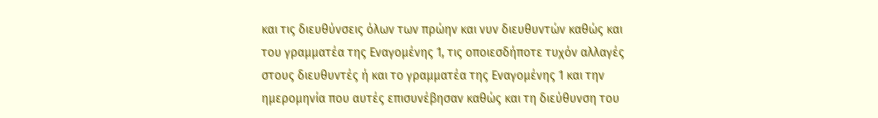και τις διευθύνσεις όλων των πρώην και νυν διευθυντών καθώς και του γραμματέα της Εναγομένης 1, τις οποιεσδήποτε τυχόν αλλαγές στους διευθυντές ή και το γραμματέα της Εναγομένης 1 και την ημερομηνία που αυτές επισυνέβησαν καθώς και τη διεύθυνση του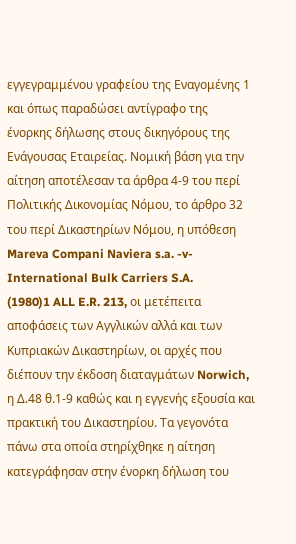εγγεγραμμένου γραφείου της Εναγομένης 1 και όπως παραδώσει αντίγραφο της ένορκης δήλωσης στους δικηγόρους της Ενάγουσας Εταιρείας. Νομική βάση για την αίτηση αποτέλεσαν τα άρθρα 4-9 του περί Πολιτικής Δικονομίας Νόμου, το άρθρο 32 του περί Δικαστηρίων Νόμου, η υπόθεση Mareva Compani Naviera s.a. -v- International Bulk Carriers S.A.
(1980)1 ALL E.R. 213, οι μετέπειτα αποφάσεις των Αγγλικών αλλά και των Κυπριακών Δικαστηρίων, οι αρχές που διέπουν την έκδοση διαταγμάτων Norwich, η Δ.48 θ.1-9 καθώς και η εγγενής εξουσία και πρακτική του Δικαστηρίου. Τα γεγονότα πάνω στα οποία στηρίχθηκε η αίτηση κατεγράφησαν στην ένορκη δήλωση του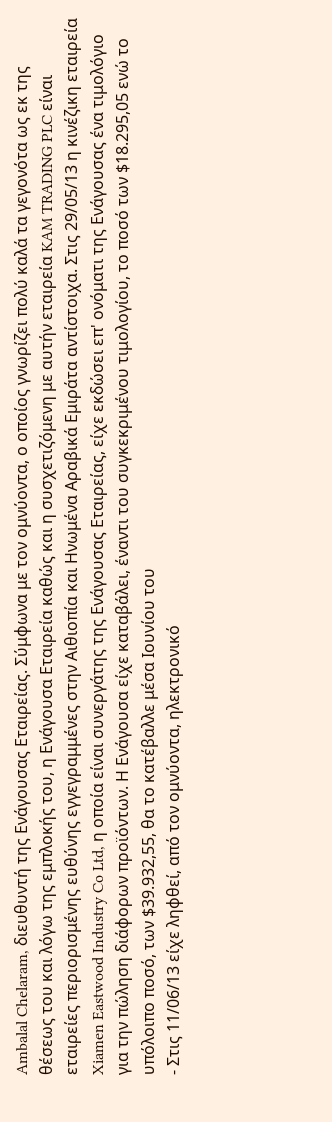Ambalal Chelaram, διευθυντή της Ενάγουσας Εταιρείας. Σύμφωνα με τον ομνύοντα, ο οποίος γνωρίζει πολύ καλά τα γεγονότα ως εκ της θέσεως του και λόγω της εμπλοκής του, η Ενάγουσα Εταιρεία καθώς και η συσχετιζόμενη με αυτήν εταιρεία KAM TRADING PLC είναι εταιρείες περιορισμένης ευθύνης εγγεγραμμένες στην Αιθιοπία και Ηνωμένα Αραβικά Εμιράτα αντίστοιχα. Στις 29/05/13 η κινέζικη εταιρεία Xiamen Eastwood Industry Co Ltd, η οποία είναι συνεργάτης της Ενάγουσας Εταιρείας, είχε εκδώσει επ' ονόματι της Ενάγουσας ένα τιμολόγιο για την πώληση διάφορων προϊόντων. Η Ενάγουσα είχε καταβάλει, έναντι του συγκεκριμένου τιμολογίου, το ποσό των $18.295,05 ενώ το υπόλοιπο ποσό, των $39.932,55, θα το κατέβαλλε μέσα Ιουνίου του
- Στις 11/06/13 είχε ληφθεί, από τον ομνύοντα, ηλεκτρονικό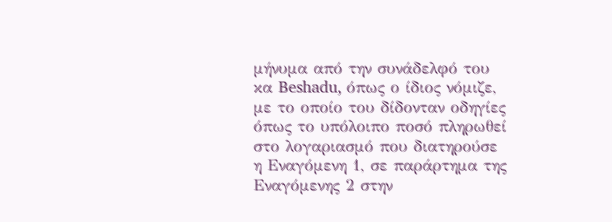μήνυμα από την συνάδελφό του κα Beshadu, όπως ο ίδιος νόμιζε, με το οποίο του δίδονταν οδηγίες όπως το υπόλοιπο ποσό πληρωθεί στο λογαριασμό που διατηρούσε η Εναγόμενη 1, σε παράρτημα της Εναγόμενης 2 στην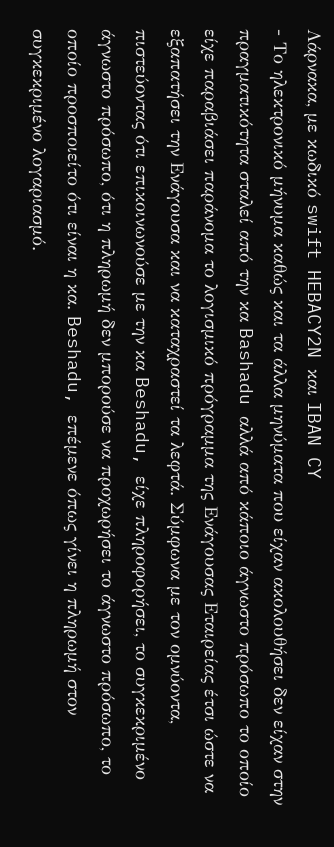Λάρνακα, με κωδικό swift HEBACY2N και IBAN CY
- Το ηλεκτρονικό μήνυμα καθώς και τα άλλα μηνύματα που είχαν ακολουθήσει δεν είχαν στην πραγματικότητα σταλεί από την κα Bashadu αλλά από κάποιο άγνωστο πρόσωπο το οποίο είχε παραβιάσει παράνομα το λογισμικό πρόγραμμα της Ενάγουσας Εταιρείας έτσι ώστε να εξαπατήσει την Ενάγουσα και να καταχραστεί τα λεφτά. Σύμφωνα με τον ομνύοντα, πιστεύοντας ότι επικοινωνούσε με την κα Beshadu, είχε πληροφορήσει, το συγκεκριμένο άγνωστο πρόσωπο, ότι η πληρωμή δεν μπορούσε να προχωρήσει το άγνωστο πρόσωπο, το οποίο προσποιείτο ότι είναι η κα. Beshadu, επέμενε όπως γίνει η πληρωμή στον συγκεκριμένο λογαριασμό.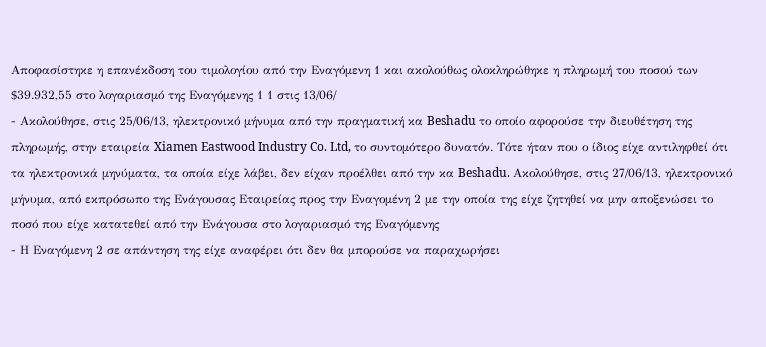Αποφασίστηκε η επανέκδοση του τιμολογίου από την Εναγόμενη 1 και ακολούθως ολοκληρώθηκε η πληρωμή του ποσού των $39.932,55 στο λογαριασμό της Εναγόμενης 1 1 στις 13/06/
- Ακολούθησε, στις 25/06/13, ηλεκτρονικό μήνυμα από την πραγματική κα Beshadu το οποίο αφορούσε την διευθέτηση της πληρωμής, στην εταιρεία Xiamen Eastwood Industry Co. Ltd, το συντομότερο δυνατόν. Τότε ήταν που ο ίδιος είχε αντιληφθεί ότι τα ηλεκτρονικά μηνύματα, τα οποία είχε λάβει, δεν είχαν προέλθει από την κα Beshadu. Ακολούθησε, στις 27/06/13, ηλεκτρονικό μήνυμα, από εκπρόσωπο της Ενάγουσας Εταιρείας προς την Εναγομένη 2 με την οποία της είχε ζητηθεί να μην αποξενώσει το ποσό που είχε κατατεθεί από την Ενάγουσα στο λογαριασμό της Εναγόμενης
- Η Εναγόμενη 2 σε απάντηση της είχε αναφέρει ότι δεν θα μπορούσε να παραχωρήσει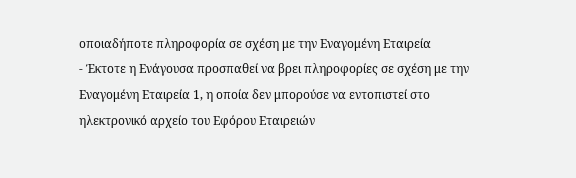οποιαδήποτε πληροφορία σε σχέση με την Εναγομένη Εταιρεία
- Έκτοτε η Ενάγουσα προσπαθεί να βρει πληροφορίες σε σχέση με την Εναγομένη Εταιρεία 1, η οποία δεν μπορούσε να εντοπιστεί στο ηλεκτρονικό αρχείο του Εφόρου Εταιρειών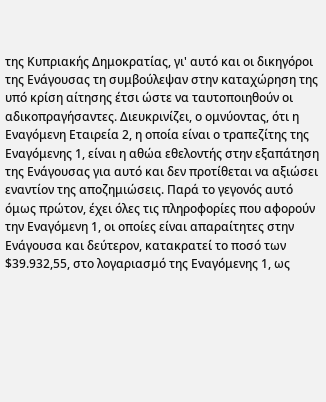της Κυπριακής Δημοκρατίας, γι' αυτό και οι δικηγόροι της Ενάγουσας τη συμβούλεψαν στην καταχώρηση της υπό κρίση αίτησης έτσι ώστε να ταυτοποιηθούν οι αδικοπραγήσαντες. Διευκρινίζει, ο ομνύοντας, ότι η Εναγόμενη Εταιρεία 2, η οποία είναι ο τραπεζίτης της Εναγόμενης 1, είναι η αθώα εθελοντής στην εξαπάτηση της Ενάγουσας για αυτό και δεν προτίθεται να αξιώσει εναντίον της αποζημιώσεις. Παρά το γεγονός αυτό όμως πρώτον, έχει όλες τις πληροφορίες που αφορούν την Εναγόμενη 1, οι οποίες είναι απαραίτητες στην Ενάγουσα και δεύτερον, κατακρατεί το ποσό των $39.932,55, στο λογαριασμό της Εναγόμενης 1, ως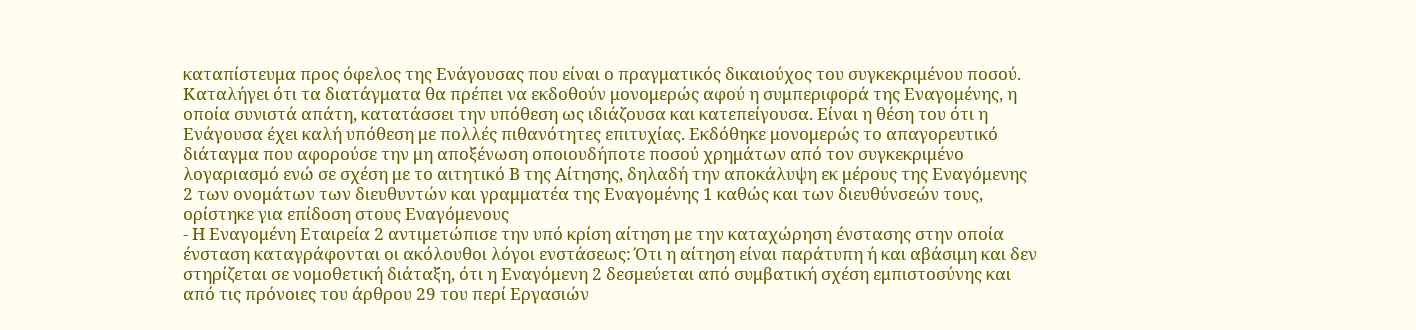καταπίστευμα προς όφελος της Ενάγουσας που είναι ο πραγματικός δικαιούχος του συγκεκριμένου ποσού. Καταλήγει ότι τα διατάγματα θα πρέπει να εκδοθούν μονομερώς αφού η συμπεριφορά της Εναγομένης, η οποία συνιστά απάτη, κατατάσσει την υπόθεση ως ιδιάζουσα και κατεπείγουσα. Είναι η θέση του ότι η Ενάγουσα έχει καλή υπόθεση με πολλές πιθανότητες επιτυχίας. Εκδόθηκε μονομερώς το απαγορευτικό διάταγμα που αφορούσε την μη αποξένωση οποιουδήποτε ποσού χρημάτων από τον συγκεκριμένο λογαριασμό ενώ σε σχέση με το αιτητικό Β της Αίτησης, δηλαδή την αποκάλυψη εκ μέρους της Εναγόμενης 2 των ονομάτων των διευθυντών και γραμματέα της Εναγομένης 1 καθώς και των διευθύνσεών τους, ορίστηκε για επίδοση στους Εναγόμενους
- Η Εναγομένη Εταιρεία 2 αντιμετώπισε την υπό κρίση αίτηση με την καταχώρηση ένστασης στην οποία ένσταση καταγράφονται οι ακόλουθοι λόγοι ενστάσεως: Ότι η αίτηση είναι παράτυπη ή και αβάσιμη και δεν στηρίζεται σε νομοθετική διάταξη, ότι η Εναγόμενη 2 δεσμεύεται από συμβατική σχέση εμπιστοσύνης και από τις πρόνοιες του άρθρου 29 του περί Εργασιών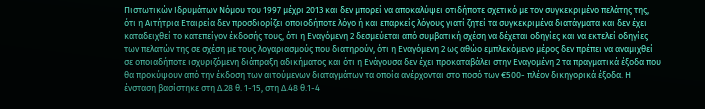Πιστωτικών Ιδρυμάτων Νόμου του 1997 μέχρι 2013 και δεν μπορεί να αποκαλύψει οτιδήποτε σχετικό με τον συγκεκριμένο πελάτης της, ότι η Αιτήτρια Εταιρεία δεν προσδιορίζει οποιοδήποτε λόγο ή και επαρκείς λόγους γιατί ζητεί τα συγκεκριμένα διατάγματα και δεν έχει καταδειχθεί το κατεπείγον έκδοσής τους, ότι η Εναγόμενη 2 δεσμεύεται από συμβατική σχέση να δέχεται οδηγίες και να εκτελεί οδηγίες των πελατών της σε σχέση με τους λογαριασμούς που διατηρούν, ότι η Εναγόμενη 2 ως αθώο εμπλεκόμενο μέρος δεν πρέπει να αναμιχθεί σε οποιαδήποτε ισχυριζόμενη διάπραξη αδικήματος και ότι η Ενάγουσα δεν έχει προκαταβάλει στην Εναγομένη 2 τα πραγματικά έξοδα που θα προκύψουν από την έκδοση των αιτούμενων διαταγμάτων τα οποία ανέρχονται στο ποσό των €500- πλέον δικηγορικά έξοδα. Η ένσταση βασίστηκε στη Δ.28 θ. 1-15, στη Δ.48 θ.1-4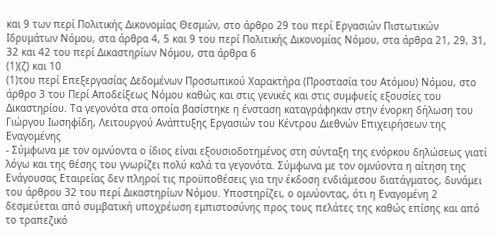και 9 των περί Πολιτικής Δικονομίας Θεσμών, στο άρθρο 29 του περί Εργασιών Πιστωτικών Ιδρυμάτων Νόμου, στα άρθρα 4, 5 και 9 του περί Πολιτικής Δικονομίας Νόμου, στα άρθρα 21, 29, 31, 32 και 42 του περί Δικαστηρίων Νόμου, στα άρθρα 6
(1)(ζ) και 10
(1)του περί Επεξεργασίας Δεδομένων Προσωπικού Χαρακτήρα (Προστασία του Ατόμου) Νόμου, στο άρθρο 3 του Περί Αποδείξεως Νόμου καθώς και στις γενικές και στις συμφυείς εξουσίες του Δικαστηρίου. Τα γεγονότα στα οποία βασίστηκε η ένσταση καταγράφηκαν στην ένορκη δήλωση του Γιώργου Ιωσηφίδη, Λειτουργού Ανάπτυξης Εργασιών του Κέντρου Διεθνών Επιχειρήσεων της Εναγομένης
- Σύμφωνα με τον ομνύοντα ο ίδιος είναι εξουσιοδοτημένος στη σύνταξη της ενόρκου δηλώσεως γιατί λόγω και της θέσης του γνωρίζει πολύ καλά τα γεγονότα. Σύμφωνα με τον ομνύοντα η αίτηση της Ενάγουσας Εταιρείας δεν πληροί τις προϋποθέσεις για την έκδοση ενδιάμεσου διατάγματος, δυνάμει του άρθρου 32 του περί Δικαστηρίων Νόμου. Υποστηρίζει, ο ομνύοντας, ότι η Εναγομένη 2 δεσμεύεται από συμβατική υποχρέωση εμπιστοσύνης προς τους πελάτες της καθώς επίσης και από το τραπεζικό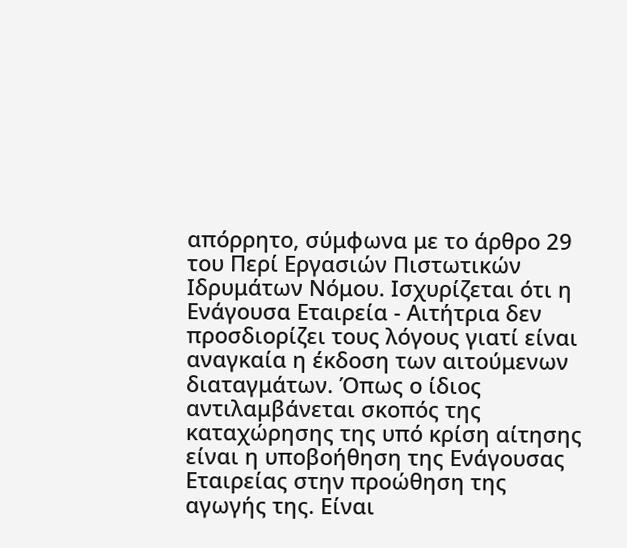απόρρητο, σύμφωνα με το άρθρο 29 του Περί Εργασιών Πιστωτικών Ιδρυμάτων Νόμου. Ισχυρίζεται ότι η Ενάγουσα Εταιρεία - Αιτήτρια δεν προσδιορίζει τους λόγους γιατί είναι αναγκαία η έκδοση των αιτούμενων διαταγμάτων. Όπως ο ίδιος αντιλαμβάνεται σκοπός της καταχώρησης της υπό κρίση αίτησης είναι η υποβοήθηση της Ενάγουσας Εταιρείας στην προώθηση της αγωγής της. Είναι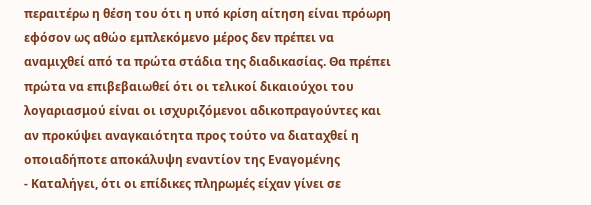περαιτέρω η θέση του ότι η υπό κρίση αίτηση είναι πρόωρη εφόσον ως αθώο εμπλεκόμενο μέρος δεν πρέπει να αναμιχθεί από τα πρώτα στάδια της διαδικασίας. Θα πρέπει πρώτα να επιβεβαιωθεί ότι οι τελικοί δικαιούχοι του λογαριασμού είναι οι ισχυριζόμενοι αδικοπραγούντες και αν προκύψει αναγκαιότητα προς τούτο να διαταχθεί η οποιαδήποτε αποκάλυψη εναντίον της Εναγομένης
- Καταλήγει, ότι οι επίδικες πληρωμές είχαν γίνει σε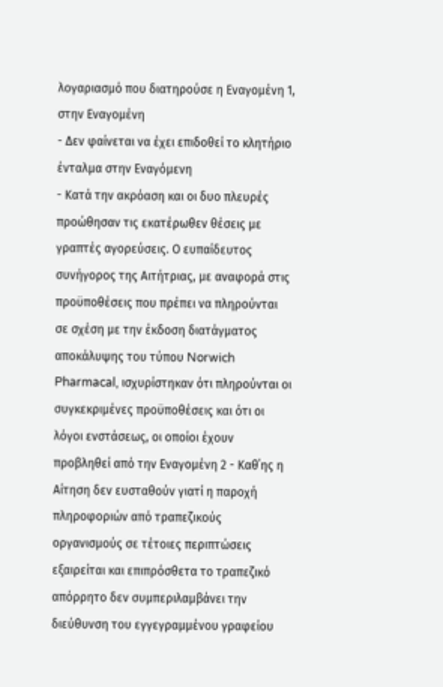λογαριασμό που διατηρούσε η Εναγομένη 1, στην Εναγομένη
- Δεν φαίνεται να έχει επιδοθεί το κλητήριο ένταλμα στην Εναγόμενη
- Κατά την ακρόαση και οι δυο πλευρές προώθησαν τις εκατέρωθεν θέσεις με γραπτές αγορεύσεις. Ο ευπαίδευτος συνήγορος της Αιτήτριας, με αναφορά στις προϋποθέσεις που πρέπει να πληρούνται σε σχέση με την έκδοση διατάγματος αποκάλυψης του τύπου Norwich Pharmacal, ισχυρίστηκαν ότι πληρούνται οι συγκεκριμένες προϋποθέσεις και ότι οι λόγοι ενστάσεως, οι οποίοι έχουν προβληθεί από την Εναγομένη 2 - Καθ΄ης η Αίτηση δεν ευσταθούν γιατί η παροχή πληροφοριών από τραπεζικούς οργανισμούς σε τέτοιες περιπτώσεις εξαιρείται και επιπρόσθετα το τραπεζικό απόρρητο δεν συμπεριλαμβάνει την διεύθυνση του εγγεγραμμένου γραφείου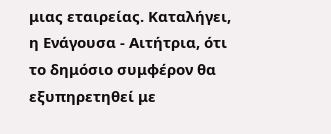μιας εταιρείας. Καταλήγει, η Ενάγουσα - Αιτήτρια, ότι το δημόσιο συμφέρον θα εξυπηρετηθεί με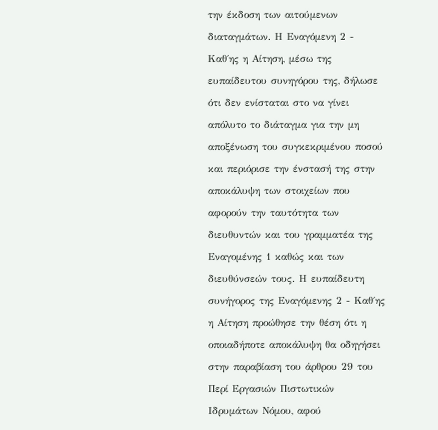την έκδοση των αιτούμενων διαταγμάτων. Η Εναγόμενη 2 - Καθ΄ης η Αίτηση, μέσω της ευπαίδευτου συνηγόρου της, δήλωσε ότι δεν ενίσταται στο να γίνει απόλυτο το διάταγμα για την μη αποξένωση του συγκεκριμένου ποσού και περιόρισε την ένστασή της στην αποκάλυψη των στοιχείων που αφορούν την ταυτότητα των διευθυντών και του γραμματέα της Εναγομένης 1 καθώς και των διευθύνσεών τους. Η ευπαίδευτη συνήγορος της Εναγόμενης 2 - Καθ΄ης η Αίτηση προώθησε την θέση ότι η οποιαδήποτε αποκάλυψη θα οδηγήσει στην παραβίαση του άρθρου 29 του Περί Εργασιών Πιστωτικών Ιδρυμάτων Νόμου, αφού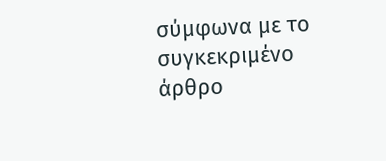σύμφωνα με το συγκεκριμένο άρθρο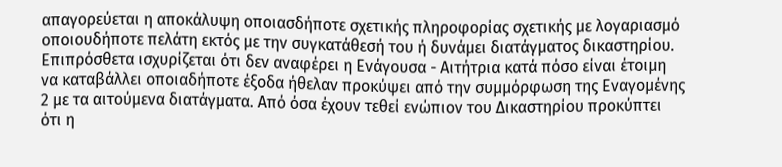απαγορεύεται η αποκάλυψη οποιασδήποτε σχετικής πληροφορίας σχετικής με λογαριασμό οποιουδήποτε πελάτη εκτός με την συγκατάθεσή του ή δυνάμει διατάγματος δικαστηρίου. Επιπρόσθετα ισχυρίζεται ότι δεν αναφέρει η Ενάγουσα - Αιτήτρια κατά πόσο είναι έτοιμη να καταβάλλει οποιαδήποτε έξοδα ήθελαν προκύψει από την συμμόρφωση της Εναγομένης 2 με τα αιτούμενα διατάγματα. Από όσα έχουν τεθεί ενώπιον του Δικαστηρίου προκύπτει ότι η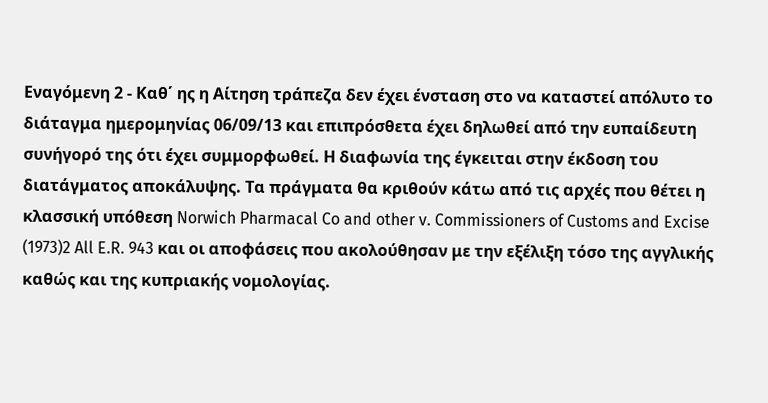Εναγόμενη 2 - Καθ΄ ης η Αίτηση τράπεζα δεν έχει ένσταση στο να καταστεί απόλυτο το διάταγμα ημερομηνίας 06/09/13 και επιπρόσθετα έχει δηλωθεί από την ευπαίδευτη συνήγορό της ότι έχει συμμορφωθεί. Η διαφωνία της έγκειται στην έκδοση του διατάγματος αποκάλυψης. Τα πράγματα θα κριθούν κάτω από τις αρχές που θέτει η κλασσική υπόθεση Norwich Pharmacal Co and other v. Commissioners of Customs and Excise
(1973)2 All E.R. 943 και οι αποφάσεις που ακολούθησαν με την εξέλιξη τόσο της αγγλικής καθώς και της κυπριακής νομολογίας.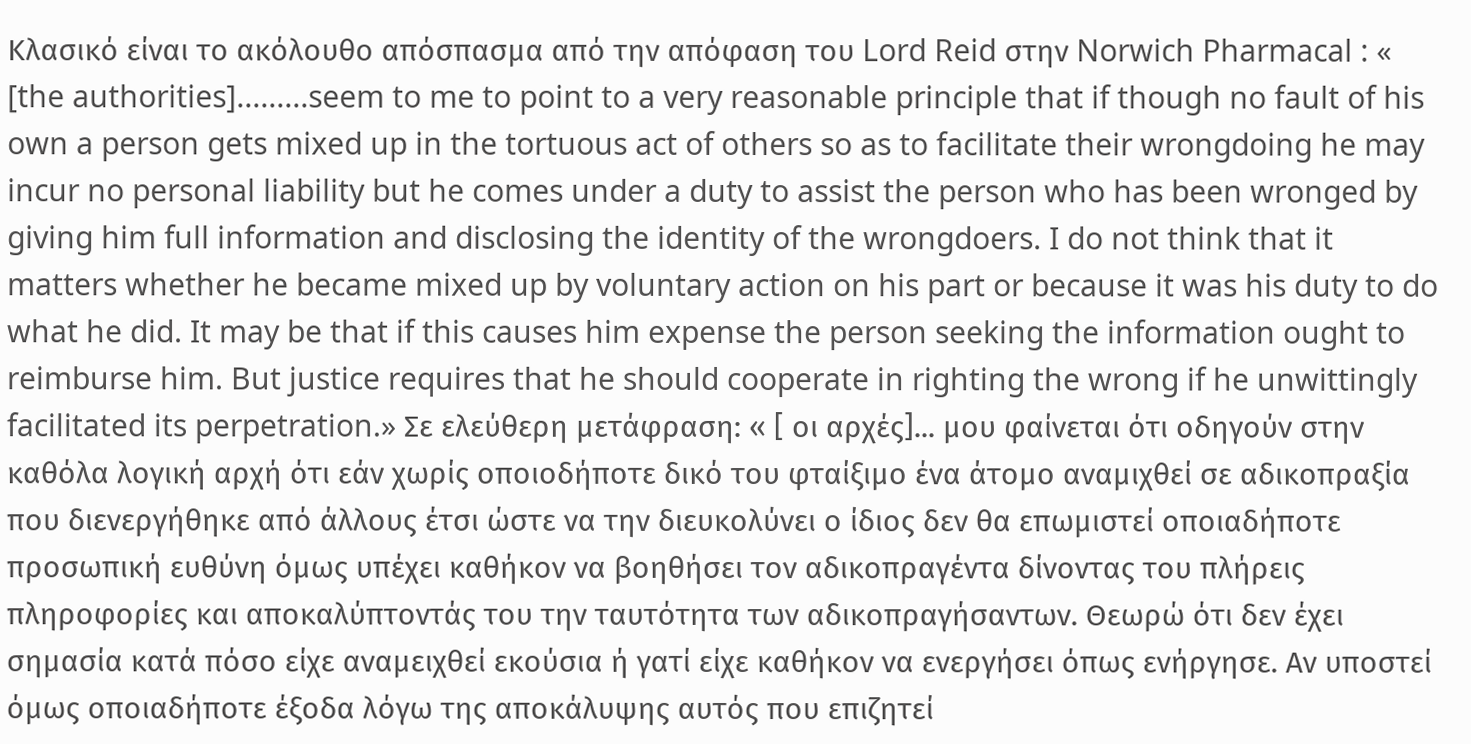Κλασικό είναι το ακόλουθο απόσπασμα από την απόφαση του Lord Reid στην Norwich Pharmacal : « [the authorities].........seem to me to point to a very reasonable principle that if though no fault of his own a person gets mixed up in the tortuous act of others so as to facilitate their wrongdoing he may incur no personal liability but he comes under a duty to assist the person who has been wronged by giving him full information and disclosing the identity of the wrongdoers. I do not think that it matters whether he became mixed up by voluntary action on his part or because it was his duty to do what he did. It may be that if this causes him expense the person seeking the information ought to reimburse him. But justice requires that he should cooperate in righting the wrong if he unwittingly facilitated its perpetration.» Σε ελεύθερη μετάφραση: « [ οι αρχές]... μου φαίνεται ότι οδηγούν στην καθόλα λογική αρχή ότι εάν χωρίς οποιοδήποτε δικό του φταίξιμο ένα άτομο αναμιχθεί σε αδικοπραξία που διενεργήθηκε από άλλους έτσι ώστε να την διευκολύνει ο ίδιος δεν θα επωμιστεί οποιαδήποτε προσωπική ευθύνη όμως υπέχει καθήκον να βοηθήσει τον αδικοπραγέντα δίνοντας του πλήρεις πληροφορίες και αποκαλύπτοντάς του την ταυτότητα των αδικοπραγήσαντων. Θεωρώ ότι δεν έχει σημασία κατά πόσο είχε αναμειχθεί εκούσια ή γατί είχε καθήκον να ενεργήσει όπως ενήργησε. Αν υποστεί όμως οποιαδήποτε έξοδα λόγω της αποκάλυψης αυτός που επιζητεί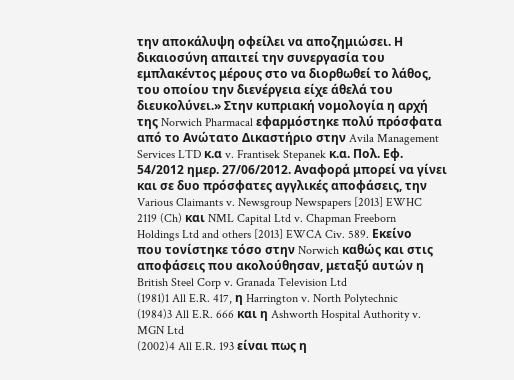την αποκάλυψη οφείλει να αποζημιώσει. Η δικαιοσύνη απαιτεί την συνεργασία του εμπλακέντος μέρους στο να διορθωθεί το λάθος, του οποίου την διενέργεια είχε άθελά του διευκολύνει.» Στην κυπριακή νομολογία η αρχή της Norwich Pharmacal εφαρμόστηκε πολύ πρόσφατα από το Ανώτατο Δικαστήριο στην Avila Management Services LTD κ.α v. Frantisek Stepanek κ.α. Πολ. Εφ. 54/2012 ημερ. 27/06/2012. Αναφορά μπορεί να γίνει και σε δυο πρόσφατες αγγλικές αποφάσεις, την Various Claimants v. Newsgroup Newspapers [2013] EWHC 2119 (Ch) και NML Capital Ltd v. Chapman Freeborn Holdings Ltd and others [2013] EWCA Civ. 589. Εκείνο που τονίστηκε τόσο στην Norwich καθώς και στις αποφάσεις που ακολούθησαν, μεταξύ αυτών η British Steel Corp v. Granada Television Ltd
(1981)1 All E.R. 417, η Harrington v. North Polytechnic
(1984)3 All E.R. 666 και η Ashworth Hospital Authority v. MGN Ltd
(2002)4 All E.R. 193 είναι πως η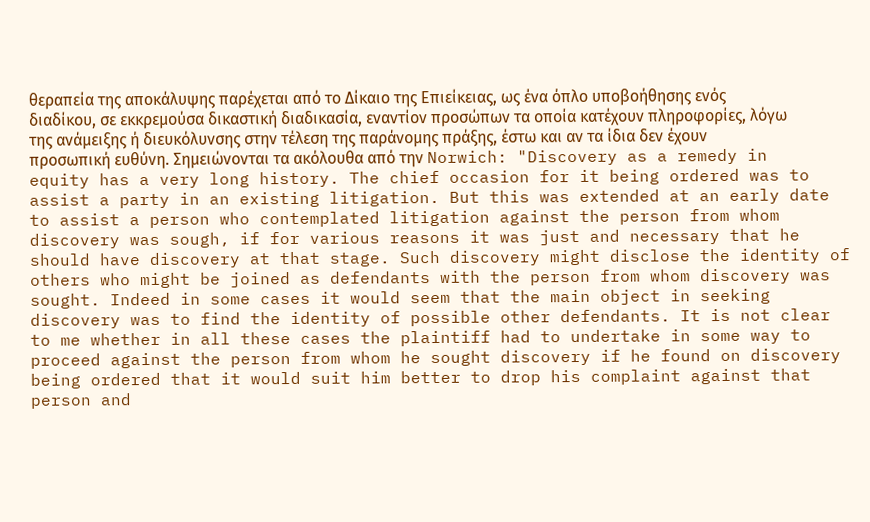θεραπεία της αποκάλυψης παρέχεται από το Δίκαιο της Επιείκειας, ως ένα όπλο υποβοήθησης ενός διαδίκου, σε εκκρεμούσα δικαστική διαδικασία, εναντίον προσώπων τα οποία κατέχουν πληροφορίες, λόγω της ανάμειξης ή διευκόλυνσης στην τέλεση της παράνομης πράξης, έστω και αν τα ίδια δεν έχουν προσωπική ευθύνη. Σημειώνονται τα ακόλουθα από την Norwich: "Discovery as a remedy in equity has a very long history. The chief occasion for it being ordered was to assist a party in an existing litigation. But this was extended at an early date to assist a person who contemplated litigation against the person from whom discovery was sough, if for various reasons it was just and necessary that he should have discovery at that stage. Such discovery might disclose the identity of others who might be joined as defendants with the person from whom discovery was sought. Indeed in some cases it would seem that the main object in seeking discovery was to find the identity of possible other defendants. It is not clear to me whether in all these cases the plaintiff had to undertake in some way to proceed against the person from whom he sought discovery if he found on discovery being ordered that it would suit him better to drop his complaint against that person and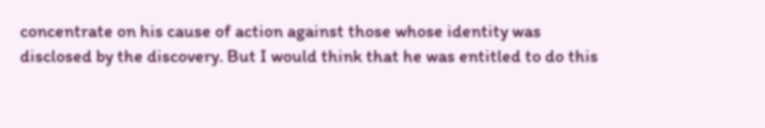concentrate on his cause of action against those whose identity was disclosed by the discovery. But I would think that he was entitled to do this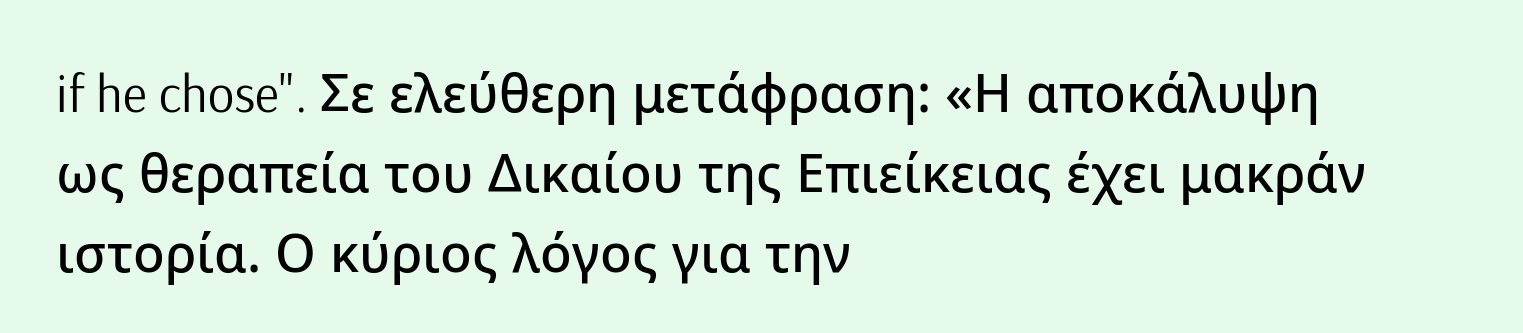if he chose". Σε ελεύθερη μετάφραση: «Η αποκάλυψη ως θεραπεία του Δικαίου της Επιείκειας έχει μακράν ιστορία. Ο κύριος λόγος για την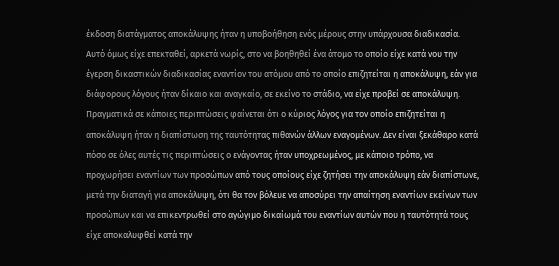έκδοση διατάγματος αποκάλυψης ήταν η υποβοήθηση ενός μέρους στην υπάρχουσα διαδικασία. Αυτό όμως είχε επεκταθεί, αρκετά νωρίς, στο να βοηθηθεί ένα άτομο το οποίο είχε κατά νου την έγερση δικαστικών διαδικασίας εναντίον του ατόμου από το οποίο επιζητείται η αποκάλυψη, εάν για διάφορους λόγους ήταν δίκαιο και αναγκαίο, σε εκείνο το στάδιο, να είχε προβεί σε αποκάλυψη. Πραγματικά σε κάποιες περιπτώσεις φαίνεται ότι ο κύριος λόγος για τον οποίο επιζητείται η αποκάλυψη ήταν η διαπίστωση της ταυτότητας πιθανών άλλων εναγομένων. Δεν είναι ξεκάθαρο κατά πόσο σε όλες αυτές τις περιπτώσεις ο ενάγοντας ήταν υποχρεωμένος, με κάποιο τρόπο, να προχωρήσει εναντίων των προσώπων από τους οποίους είχε ζητήσει την αποκάλυψη εάν διαπίστωνε, μετά την διαταγή για αποκάλυψη, ότι θα τον βόλευε να αποσύρει την απαίτηση εναντίων εκείνων των προσώπων και να επικεντρωθεί στο αγώγιμο δικαίωμά του εναντίων αυτών που η ταυτότητά τους είχε αποκαλυφθεί κατά την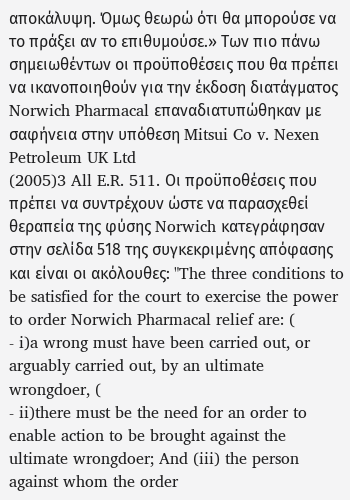αποκάλυψη. Όμως θεωρώ ότι θα μπορούσε να το πράξει αν το επιθυμούσε.» Των πιο πάνω σημειωθέντων οι προϋποθέσεις που θα πρέπει να ικανοποιηθούν για την έκδοση διατάγματος Norwich Pharmacal επαναδιατυπώθηκαν με σαφήνεια στην υπόθεση Mitsui Co v. Nexen Petroleum UK Ltd
(2005)3 All E.R. 511. Οι προϋποθέσεις που πρέπει να συντρέχουν ώστε να παρασχεθεί θεραπεία της φύσης Norwich κατεγράφησαν στην σελίδα 518 της συγκεκριμένης απόφασης και είναι οι ακόλουθες: "The three conditions to be satisfied for the court to exercise the power to order Norwich Pharmacal relief are: (
- i)a wrong must have been carried out, or arguably carried out, by an ultimate wrongdoer, (
- ii)there must be the need for an order to enable action to be brought against the ultimate wrongdoer; And (iii) the person against whom the order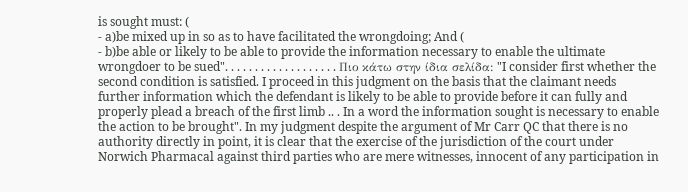is sought must: (
- a)be mixed up in so as to have facilitated the wrongdoing; And (
- b)be able or likely to be able to provide the information necessary to enable the ultimate wrongdoer to be sued". . . . . . . . . . . . . . . . . . . Πιο κάτω στην ίδια σελίδα: "I consider first whether the second condition is satisfied. I proceed in this judgment on the basis that the claimant needs further information which the defendant is likely to be able to provide before it can fully and properly plead a breach of the first limb .. . In a word the information sought is necessary to enable the action to be brought". In my judgment despite the argument of Mr Carr QC that there is no authority directly in point, it is clear that the exercise of the jurisdiction of the court under Norwich Pharmacal against third parties who are mere witnesses, innocent of any participation in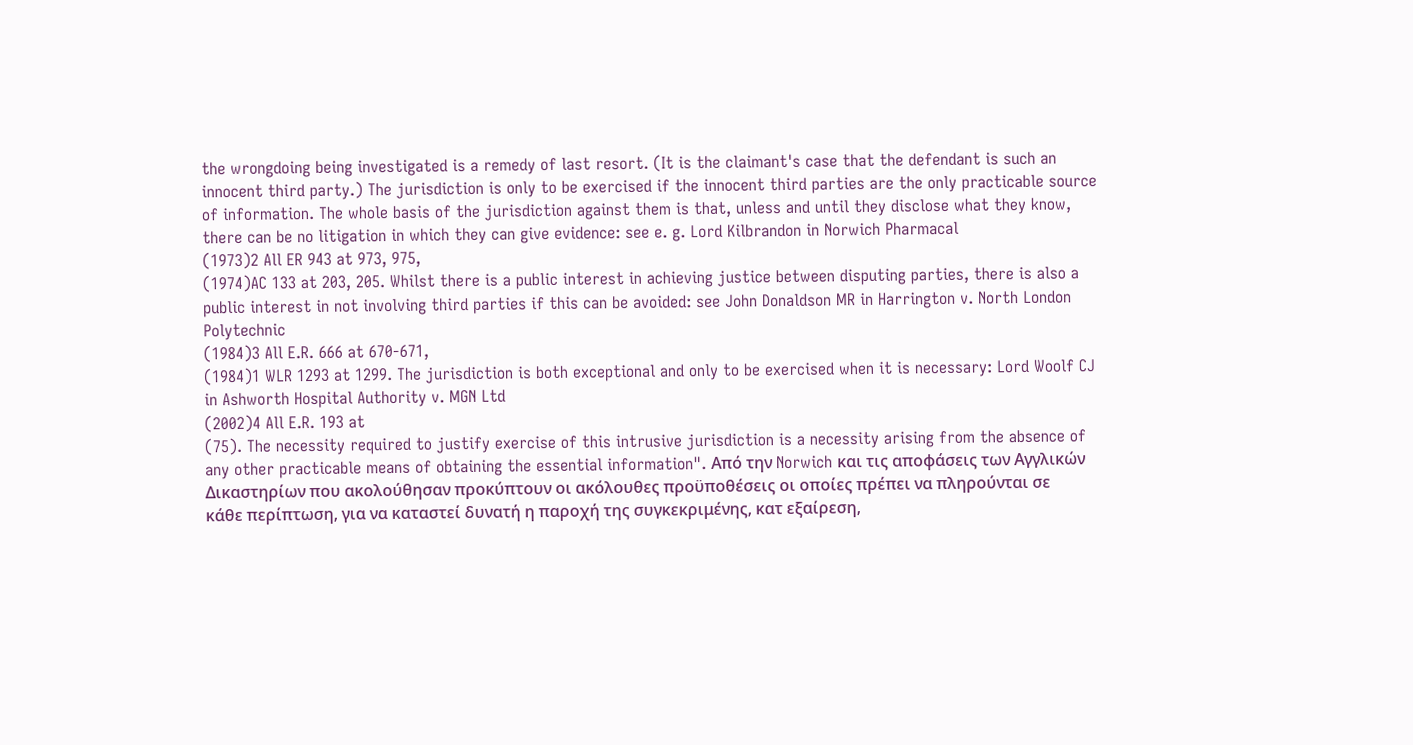the wrongdoing being investigated is a remedy of last resort. (It is the claimant's case that the defendant is such an innocent third party.) The jurisdiction is only to be exercised if the innocent third parties are the only practicable source of information. The whole basis of the jurisdiction against them is that, unless and until they disclose what they know, there can be no litigation in which they can give evidence: see e. g. Lord Kilbrandon in Norwich Pharmacal
(1973)2 All ER 943 at 973, 975,
(1974)AC 133 at 203, 205. Whilst there is a public interest in achieving justice between disputing parties, there is also a public interest in not involving third parties if this can be avoided: see John Donaldson MR in Harrington v. North London Polytechnic
(1984)3 All E.R. 666 at 670-671,
(1984)1 WLR 1293 at 1299. The jurisdiction is both exceptional and only to be exercised when it is necessary: Lord Woolf CJ in Ashworth Hospital Authority v. MGN Ltd
(2002)4 All E.R. 193 at
(75). The necessity required to justify exercise of this intrusive jurisdiction is a necessity arising from the absence of any other practicable means of obtaining the essential information". Από την Norwich και τις αποφάσεις των Αγγλικών Δικαστηρίων που ακολούθησαν προκύπτουν οι ακόλουθες προϋποθέσεις οι οποίες πρέπει να πληρούνται σε κάθε περίπτωση, για να καταστεί δυνατή η παροχή της συγκεκριμένης, κατ εξαίρεση,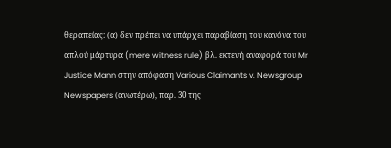θεραπείας: (α) δεν πρέπει να υπάρχει παραβίαση του κανόνα του απλού μάρτυρα (mere witness rule) βλ. εκτενή αναφορά του Mr Justice Mann στην απόφαση Various Claimants v. Newsgroup Newspapers (ανωτέρω), παρ. 30 της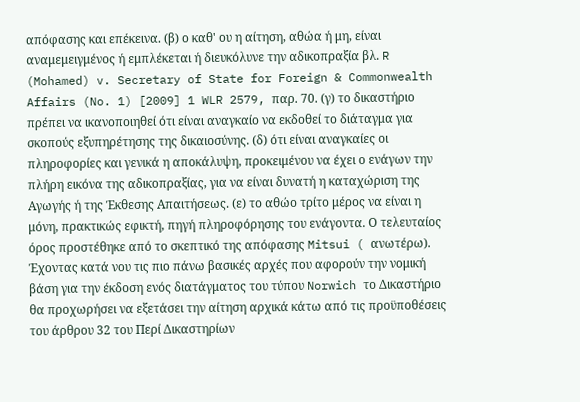απόφασης και επέκεινα. (β) ο καθ' ου η αίτηση, αθώα ή μη, είναι αναμεμειγμένος ή εμπλέκεται ή διευκόλυνε την αδικοπραξία βλ. R (Mohamed) v. Secretary of State for Foreign & Commonwealth Affairs (No. 1) [2009] 1 WLR 2579, παρ. 70. (γ) το δικαστήριο πρέπει να ικανοποιηθεί ότι είναι αναγκαίο να εκδοθεί το διάταγμα για σκοπούς εξυπηρέτησης της δικαιοσύνης. (δ) ότι είναι αναγκαίες οι πληροφορίες και γενικά η αποκάλυψη, προκειμένου να έχει ο ενάγων την πλήρη εικόνα της αδικοπραξίας, για να είναι δυνατή η καταχώριση της Αγωγής ή της Έκθεσης Απαιτήσεως. (ε) το αθώο τρίτο μέρος να είναι η μόνη, πρακτικώς εφικτή, πηγή πληροφόρησης του ενάγοντα. Ο τελευταίος όρος προστέθηκε από το σκεπτικό της απόφασης Mitsui ( ανωτέρω). Έχοντας κατά νου τις πιο πάνω βασικές αρχές που αφορούν την νομική βάση για την έκδοση ενός διατάγματος του τύπου Norwich το Δικαστήριο θα προχωρήσει να εξετάσει την αίτηση αρχικά κάτω από τις προϋποθέσεις του άρθρου 32 του Περί Δικαστηρίων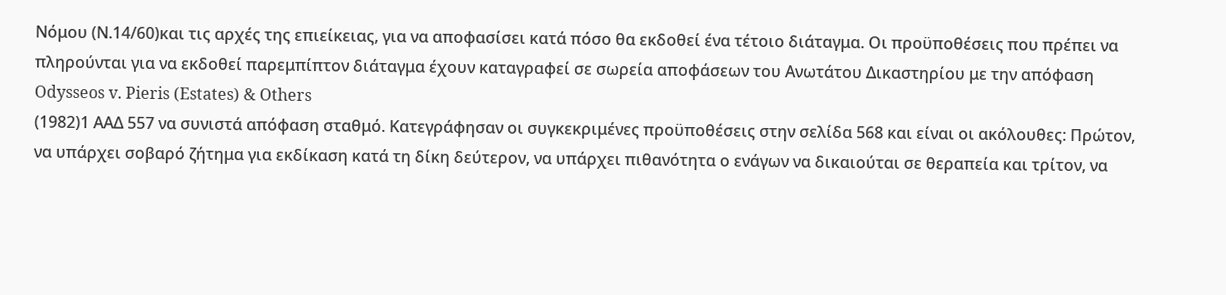Νόμου (Ν.14/60)και τις αρχές της επιείκειας, για να αποφασίσει κατά πόσο θα εκδοθεί ένα τέτοιο διάταγμα. Οι προϋποθέσεις που πρέπει να πληρούνται για να εκδοθεί παρεμπίπτον διάταγμα έχουν καταγραφεί σε σωρεία αποφάσεων του Ανωτάτου Δικαστηρίου με την απόφαση Odysseos v. Pieris (Estates) & Others
(1982)1 ΑΑΔ 557 να συνιστά απόφαση σταθμό. Κατεγράφησαν οι συγκεκριμένες προϋποθέσεις στην σελίδα 568 και είναι οι ακόλουθες: Πρώτον, να υπάρχει σοβαρό ζήτημα για εκδίκαση κατά τη δίκη δεύτερον, να υπάρχει πιθανότητα ο ενάγων να δικαιούται σε θεραπεία και τρίτον, να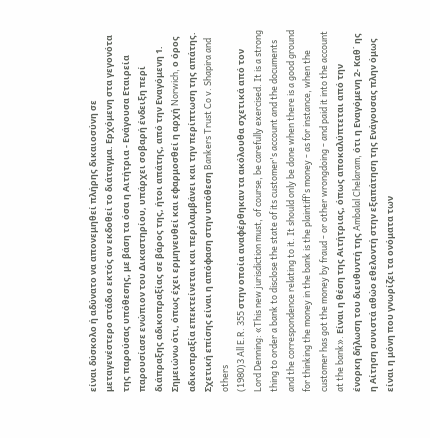είναι δύσκολο ή αδύνατο να απονεμηθεί πλήρης δικαιοσύνη σε μεταγενέστερο στάδιο εκτός αν εκδοθεί το διάταγμα. Ερχόμενη στα γεγονότα της παρούσας υπόθεσης, με βάση τα όσα η Αιτήτρια - Ενάγουσα Εταιρεία παρουσίασε ενώπιον του Δικαστηρίου, υπάρχει σοβαρή ένδειξη περί διάπραξης αδικοπραξίας σε βάρος της, ήτοι απάτης, από την Εναγόμενη 1. Σημειώνω ότι, όπως έχει ερμηνευθεί και εφαρμοσθεί η αρχή Norwich, ο όρος αδικοπραξία επεκτείνεται και περιλαμβάνει και την περίπτωση της απάτης. Σχετική επίσης είναι η απόφαση στην υπόθεση Bankers Trust Co v. Shapira and others
(1980)3 All E.R. 355 στην οποία αναφέρθηκαν τα ακόλουθα σχετικά από τον Lord Denning: «This new jurisdiction must, of course, be carefully exercised. It is a strong thing to order a bank to disclose the state of its customer's account and the documents and the correspondence relating to it. It should only be done when there is a good ground for thinking the money in the bank is the plaintiff's money - as for instance, when the customer has got the money by fraud - or other wrongdoing - and paid it into the account at the bank». Είναι η θέση της Αιτήτριας, όπως αποκαλύπτεται από την ένορκη δήλωση του διευθυντή της Ambalal Chelaram, ότι η Εναγόμενη 2- Καθ΄ ης η Αίτηση συνιστά αθώο εθελοντή στην εξαπάτηση της Ενάγουσας πλην όμως είναι η μόνη που γνωρίζει τα ονόματα των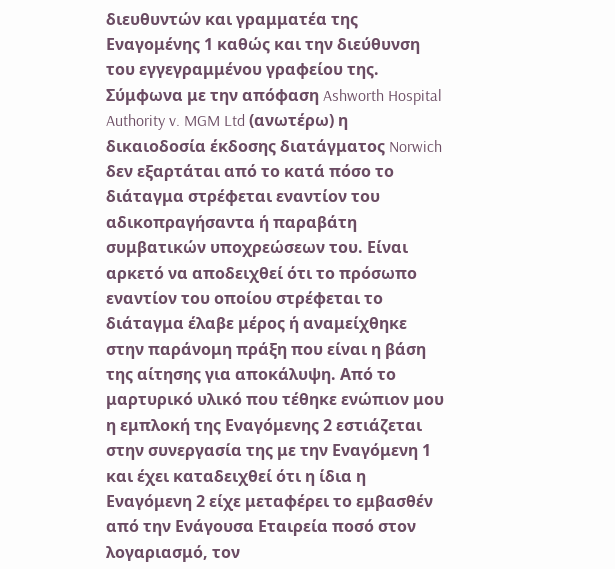διευθυντών και γραμματέα της Εναγομένης 1 καθώς και την διεύθυνση του εγγεγραμμένου γραφείου της. Σύμφωνα με την απόφαση Ashworth Hospital Authority v. MGM Ltd (ανωτέρω) η δικαιοδοσία έκδοσης διατάγματος Norwich δεν εξαρτάται από το κατά πόσο το διάταγμα στρέφεται εναντίον του αδικοπραγήσαντα ή παραβάτη συμβατικών υποχρεώσεων του. Είναι αρκετό να αποδειχθεί ότι το πρόσωπο εναντίον του οποίου στρέφεται το διάταγμα έλαβε μέρος ή αναμείχθηκε στην παράνομη πράξη που είναι η βάση της αίτησης για αποκάλυψη. Από το μαρτυρικό υλικό που τέθηκε ενώπιον μου η εμπλοκή της Εναγόμενης 2 εστιάζεται στην συνεργασία της με την Εναγόμενη 1 και έχει καταδειχθεί ότι η ίδια η Εναγόμενη 2 είχε μεταφέρει το εμβασθέν από την Ενάγουσα Εταιρεία ποσό στον λογαριασμό, τον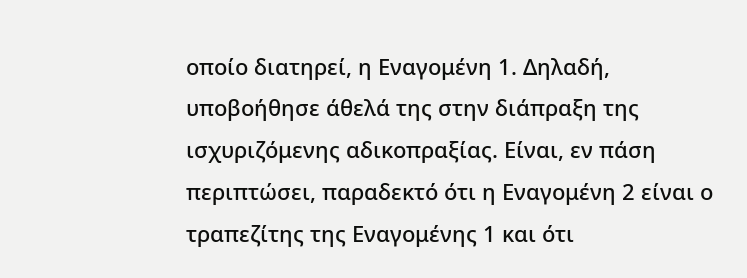οποίο διατηρεί, η Εναγομένη 1. Δηλαδή, υποβοήθησε άθελά της στην διάπραξη της ισχυριζόμενης αδικοπραξίας. Είναι, εν πάση περιπτώσει, παραδεκτό ότι η Εναγομένη 2 είναι ο τραπεζίτης της Εναγομένης 1 και ότι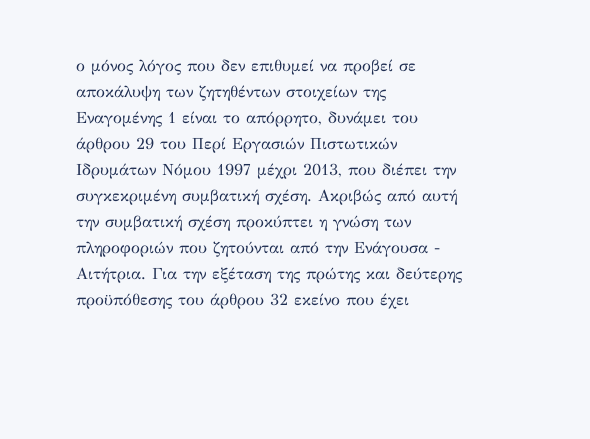ο μόνος λόγος που δεν επιθυμεί να προβεί σε αποκάλυψη των ζητηθέντων στοιχείων της Εναγομένης 1 είναι το απόρρητο, δυνάμει του άρθρου 29 του Περί Εργασιών Πιστωτικών Ιδρυμάτων Νόμου 1997 μέχρι 2013, που διέπει την συγκεκριμένη συμβατική σχέση. Ακριβώς από αυτή την συμβατική σχέση προκύπτει η γνώση των πληροφοριών που ζητούνται από την Ενάγουσα - Αιτήτρια. Για την εξέταση της πρώτης και δεύτερης προϋπόθεσης του άρθρου 32 εκείνο που έχει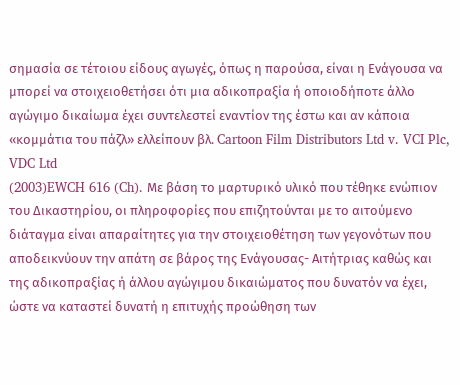σημασία σε τέτοιου είδους αγωγές, όπως η παρούσα, είναι η Ενάγουσα να μπορεί να στοιχειοθετήσει ότι μια αδικοπραξία ή οποιοδήποτε άλλο αγώγιμο δικαίωμα έχει συντελεστεί εναντίον της έστω και αν κάποια «κομμάτια του πάζλ» ελλείπουν βλ. Cartoon Film Distributors Ltd v. VCI Plc, VDC Ltd
(2003)EWCH 616 (Ch). Με βάση το μαρτυρικό υλικό που τέθηκε ενώπιον του Δικαστηρίου, οι πληροφορίες που επιζητούνται με το αιτούμενο διάταγμα είναι απαραίτητες για την στοιχειοθέτηση των γεγονότων που αποδεικνύουν την απάτη σε βάρος της Ενάγουσας- Αιτήτριας καθώς και της αδικοπραξίας ή άλλου αγώγιμου δικαιώματος που δυνατόν να έχει, ώστε να καταστεί δυνατή η επιτυχής προώθηση των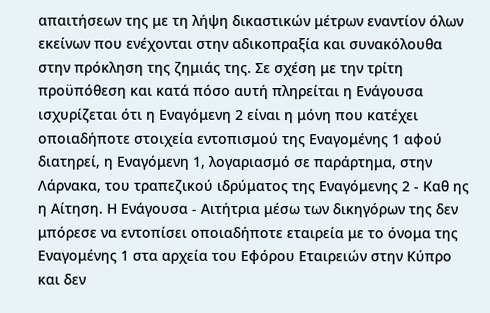απαιτήσεων της με τη λήψη δικαστικών μέτρων εναντίον όλων εκείνων που ενέχονται στην αδικοπραξία και συνακόλουθα στην πρόκληση της ζημιάς της. Σε σχέση με την τρίτη προϋπόθεση και κατά πόσο αυτή πληρείται η Ενάγουσα ισχυρίζεται ότι η Εναγόμενη 2 είναι η μόνη που κατέχει οποιαδήποτε στοιχεία εντοπισμού της Εναγομένης 1 αφού διατηρεί, η Εναγόμενη 1, λογαριασμό σε παράρτημα, στην Λάρνακα, του τραπεζικού ιδρύματος της Εναγόμενης 2 - Καθ ης η Αίτηση. Η Ενάγουσα - Αιτήτρια μέσω των δικηγόρων της δεν μπόρεσε να εντοπίσει οποιαδήποτε εταιρεία με το όνομα της Εναγομένης 1 στα αρχεία του Εφόρου Εταιρειών στην Κύπρο και δεν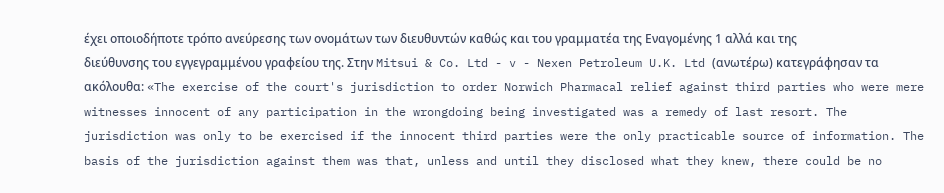έχει οποιοδήποτε τρόπο ανεύρεσης των ονομάτων των διευθυντών καθώς και του γραμματέα της Εναγομένης 1 αλλά και της διεύθυνσης του εγγεγραμμένου γραφείου της. Στην Mitsui & Co. Ltd - v - Nexen Petroleum U.K. Ltd (ανωτέρω) κατεγράφησαν τα ακόλουθα: «The exercise of the court's jurisdiction to order Norwich Pharmacal relief against third parties who were mere witnesses innocent of any participation in the wrongdoing being investigated was a remedy of last resort. The jurisdiction was only to be exercised if the innocent third parties were the only practicable source of information. The basis of the jurisdiction against them was that, unless and until they disclosed what they knew, there could be no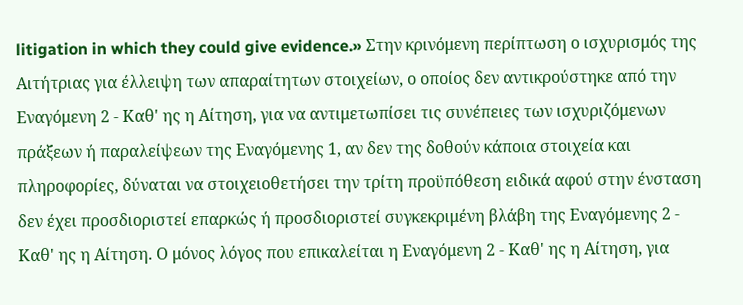litigation in which they could give evidence.» Στην κρινόμενη περίπτωση ο ισχυρισμός της Αιτήτριας για έλλειψη των απαραίτητων στοιχείων, ο οποίος δεν αντικρούστηκε από την Εναγόμενη 2 - Καθ' ης η Αίτηση, για να αντιμετωπίσει τις συνέπειες των ισχυριζόμενων πράξεων ή παραλείψεων της Εναγόμενης 1, αν δεν της δοθούν κάποια στοιχεία και πληροφορίες, δύναται να στοιχειοθετήσει την τρίτη προϋπόθεση ειδικά αφού στην ένσταση δεν έχει προσδιοριστεί επαρκώς ή προσδιοριστεί συγκεκριμένη βλάβη της Εναγόμενης 2 - Καθ' ης η Αίτηση. Ο μόνος λόγος που επικαλείται η Εναγόμενη 2 - Καθ' ης η Αίτηση, για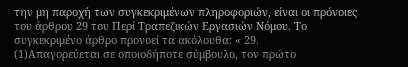την μη παροχή των συγκεκριμένων πληροφοριών, είναι οι πρόνοιες του άρθρου 29 του Περί Τραπεζικών Εργασιών Νόμου. Το συγκεκριμένο άρθρο προνοεί τα ακόλουθα: « 29.
(1)Απαγορεύεται σε οποιοδήποτε σύμβουλο, τον πρώτο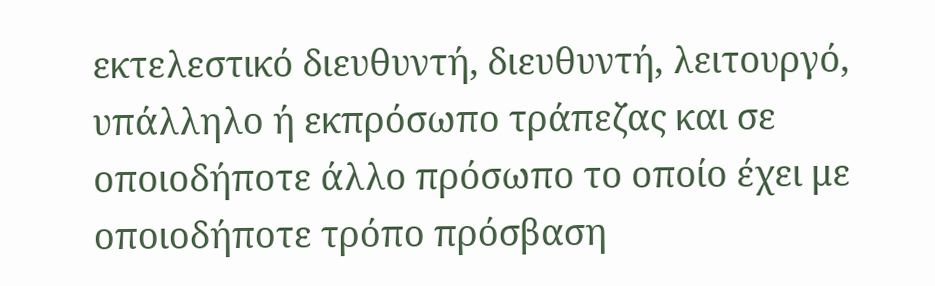εκτελεστικό διευθυντή, διευθυντή, λειτουργό, υπάλληλο ή εκπρόσωπο τράπεζας και σε οποιοδήποτε άλλο πρόσωπο το οποίο έχει με οποιοδήποτε τρόπο πρόσβαση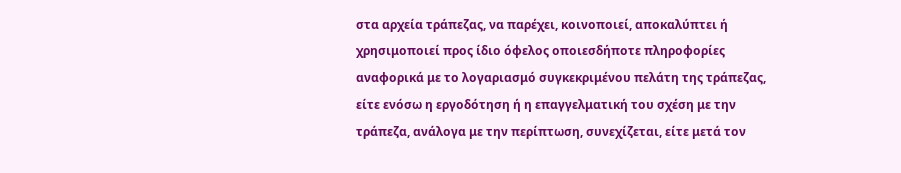στα αρχεία τράπεζας, να παρέχει, κοινοποιεί, αποκαλύπτει ή χρησιμοποιεί προς ίδιο όφελος οποιεσδήποτε πληροφορίες αναφορικά με το λογαριασμό συγκεκριμένου πελάτη της τράπεζας, είτε ενόσω η εργοδότηση ή η επαγγελματική του σχέση με την τράπεζα, ανάλογα με την περίπτωση, συνεχίζεται, είτε μετά τον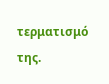τερματισμό της.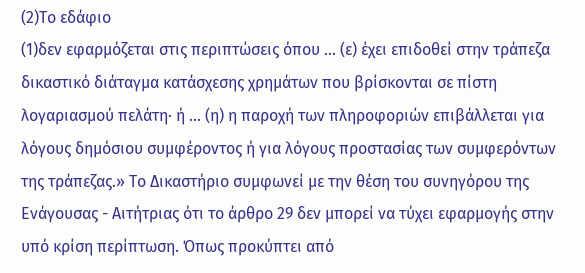(2)Το εδάφιο
(1)δεν εφαρμόζεται στις περιπτώσεις όπου ... (ε) έχει επιδοθεί στην τράπεζα δικαστικό διάταγμα κατάσχεσης χρημάτων που βρίσκονται σε πίστη λογαριασμού πελάτη· ή ... (η) η παροχή των πληροφοριών επιβάλλεται για λόγους δημόσιου συμφέροντος ή για λόγους προστασίας των συμφερόντων της τράπεζας.» Το Δικαστήριο συμφωνεί με την θέση του συνηγόρου της Ενάγουσας - Αιτήτριας ότι το άρθρο 29 δεν μπορεί να τύχει εφαρμογής στην υπό κρίση περίπτωση. Όπως προκύπτει από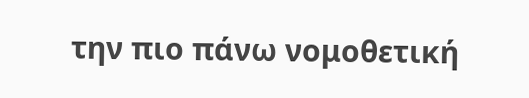την πιο πάνω νομοθετική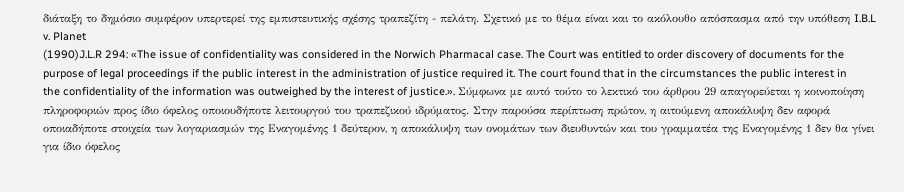διάταξη το δημόσιο συμφέρον υπερτερεί της εμπιστευτικής σχέσης τραπεζίτη - πελάτη. Σχετικό με το θέμα είναι και το ακόλουθο απόσπασμα από την υπόθεση I.B.L v. Planet
(1990)J.L.R 294: «The issue of confidentiality was considered in the Norwich Pharmacal case. The Court was entitled to order discovery of documents for the purpose of legal proceedings if the public interest in the administration of justice required it. The court found that in the circumstances the public interest in the confidentiality of the information was outweighed by the interest of justice.». Σύμφωνα με αυτό τούτο το λεκτικό του άρθρου 29 απαγορεύεται η κοινοποίηση πληροφοριών προς ίδιο όφελος οποιουδήποτε λειτουργού του τραπεζικού ιδρύματος. Στην παρούσα περίπτωση πρώτον, η αιτούμενη αποκάλυψη δεν αφορά οποιαδήποτε στοιχεία των λογαριασμών της Εναγομένης 1 δεύτερον, η αποκάλυψη των ονομάτων των διευθυντών και του γραμματέα της Εναγομένης 1 δεν θα γίνει για ίδιο όφελος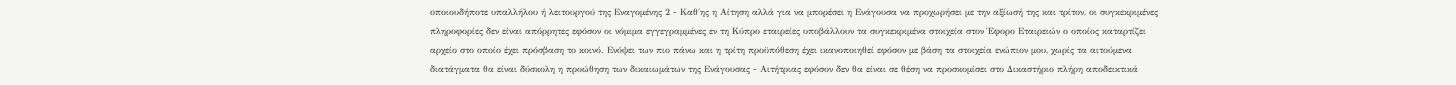οποιουδήποτε υπαλλήλου ή λειτουργού της Εναγομένης 2 - Καθ΄ης η Αίτηση αλλά για να μπορέσει η Ενάγουσα να προχωρήσει με την αξίωσή της και τρίτον, οι συγκεκριμένες πληροφορίες δεν είναι απόρρητες εφόσον οι νόμιμα εγγεγραμμένες εν τη Κύπρο εταιρείες υποβάλλουν τα συγκεκριμένα στοιχεία στον Έφορο Εταιρειών ο οποίος καταρτίζει αρχείο στο οποίο έχει πρόσβαση το κοινό. Ενόψει των πιο πάνω και η τρίτη προϋπόθεση έχει ικανοποιηθεί εφόσον με βάση τα στοιχεία ενώπιον μου, χωρίς τα αιτούμενα διατάγματα θα είναι δύσκολη η προώθηση των δικαιωμάτων της Ενάγουσας - Αιτήτριας εφόσον δεν θα είναι σε θέση να προσκομίσει στο Δικαστήριο πλήρη αποδεικτικά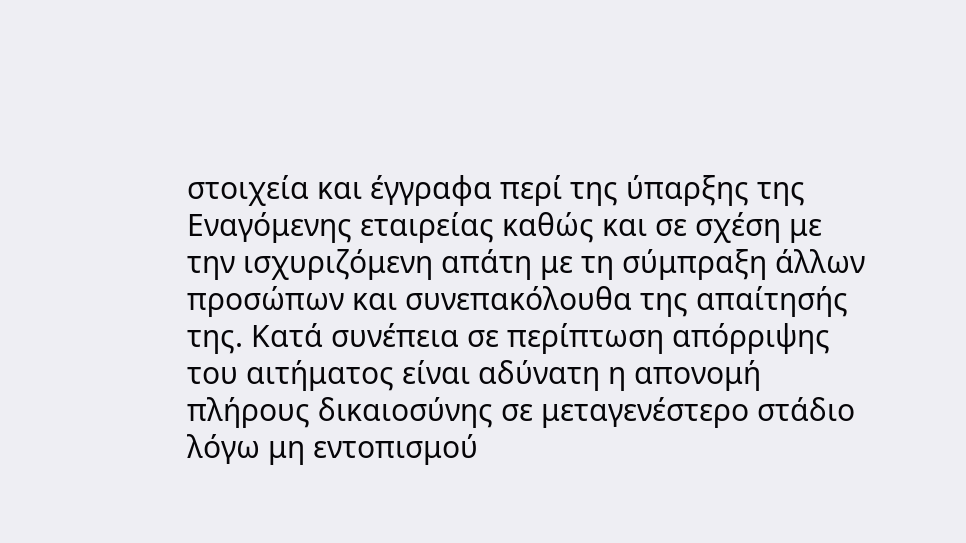στοιχεία και έγγραφα περί της ύπαρξης της Εναγόμενης εταιρείας καθώς και σε σχέση με την ισχυριζόμενη απάτη με τη σύμπραξη άλλων προσώπων και συνεπακόλουθα της απαίτησής της. Κατά συνέπεια σε περίπτωση απόρριψης του αιτήματος είναι αδύνατη η απονομή πλήρους δικαιοσύνης σε μεταγενέστερο στάδιο λόγω μη εντοπισμού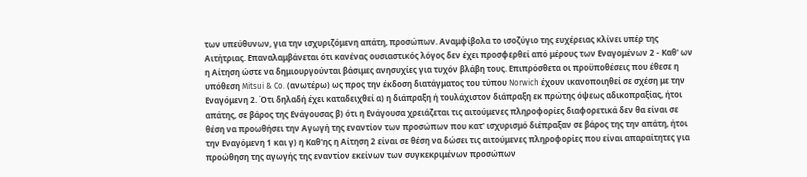των υπεύθυνων, για την ισχυριζόμενη απάτη, προσώπων. Αναμφίβολα το ισοζύγιο της ευχέρειας κλίνει υπέρ της Αιτήτριας. Επαναλαμβάνεται ότι κανένας ουσιαστικός λόγος δεν έχει προσφερθεί από μέρους των Εναγομένων 2 - Καθ' ων η Αίτηση ώστε να δημιουργούνται βάσιμες ανησυχίες για τυχόν βλάβη τους. Επιπρόσθετα οι προϋποθέσεις που έθεσε η υπόθεση Mitsui & Co. (ανωτέρω) ως προς την έκδοση διατάγματος του τύπου Norwich έχουν ικανοποιηθεί σε σχέση με την Εναγόμενη 2. Ότι δηλαδή έχει καταδειχθεί α) η διάπραξη ή τουλάχιστον διάπραξη εκ πρώτης όψεως αδικοπραξίας, ήτοι απάτης, σε βάρος της Ενάγουσας β) ότι η Ενάγουσα χρειάζεται τις αιτούμενες πληροφορίες διαφορετικά δεν θα είναι σε θέση να προωθήσει την Αγωγή της εναντίον των προσώπων που κατ' ισχυρισμό διέπραξαν σε βάρος της την απάτη, ήτοι την Εναγόμενη 1 και γ) η Καθ'ης η Αίτηση 2 είναι σε θέση να δώσει τις αιτούμενες πληροφορίες που είναι απαραίτητες για προώθηση της αγωγής της εναντίον εκείνων των συγκεκριμένων προσώπων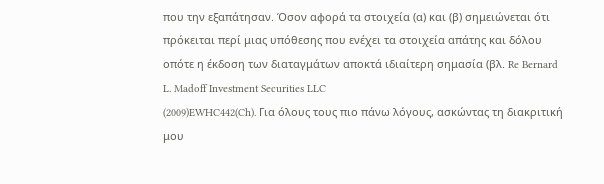που την εξαπάτησαν. Όσον αφορά τα στοιχεία (α) και (β) σημειώνεται ότι πρόκειται περί μιας υπόθεσης που ενέχει τα στοιχεία απάτης και δόλου οπότε η έκδοση των διαταγμάτων αποκτά ιδιαίτερη σημασία (βλ. Re Bernard L. Madoff Investment Securities LLC
(2009)EWHC442(Ch). Για όλους τους πιο πάνω λόγους, ασκώντας τη διακριτική μου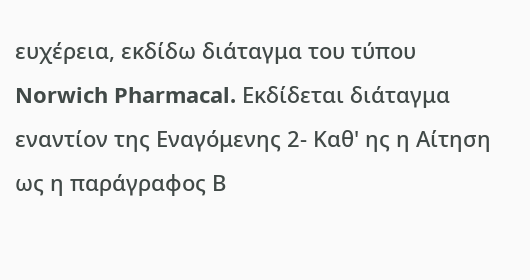ευχέρεια, εκδίδω διάταγμα του τύπου Norwich Pharmacal. Εκδίδεται διάταγμα εναντίον της Εναγόμενης 2- Καθ' ης η Aίτηση ως η παράγραφος Β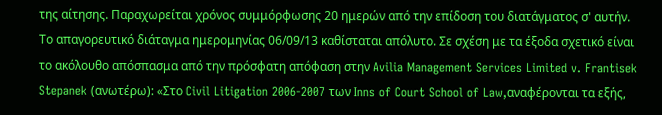της αίτησης. Παραχωρείται χρόνος συμμόρφωσης 20 ημερών από την επίδοση του διατάγματος σ' αυτήν. Το απαγορευτικό διάταγμα ημερομηνίας 06/09/13 καθίσταται απόλυτο. Σε σχέση με τα έξοδα σχετικό είναι το ακόλουθο απόσπασμα από την πρόσφατη απόφαση στην Avilia Management Services Limited v. Frantisek Stepanek (ανωτέρω): «Στο Civil Litigation 2006-2007 των Inns of Court School of Law,αναφέρονται τα εξής,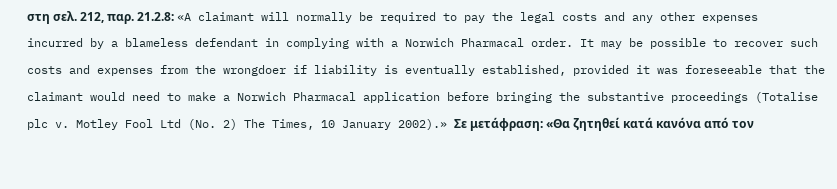στη σελ. 212, παρ. 21.2.8: «A claimant will normally be required to pay the legal costs and any other expenses incurred by a blameless defendant in complying with a Norwich Pharmacal order. It may be possible to recover such costs and expenses from the wrongdoer if liability is eventually established, provided it was foreseeable that the claimant would need to make a Norwich Pharmacal application before bringing the substantive proceedings (Totalise plc v. Motley Fool Ltd (No. 2) The Times, 10 January 2002).» Σε μετάφραση: «Θα ζητηθεί κατά κανόνα από τον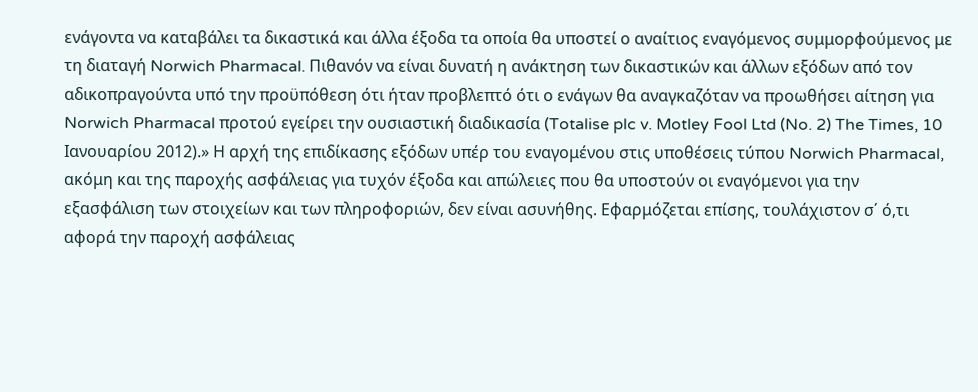ενάγοντα να καταβάλει τα δικαστικά και άλλα έξοδα τα οποία θα υποστεί ο αναίτιος εναγόμενος συμμορφούμενος με τη διαταγή Norwich Pharmacal. Πιθανόν να είναι δυνατή η ανάκτηση των δικαστικών και άλλων εξόδων από τον αδικοπραγούντα υπό την προϋπόθεση ότι ήταν προβλεπτό ότι ο ενάγων θα αναγκαζόταν να προωθήσει αίτηση για Norwich Pharmacal προτού εγείρει την ουσιαστική διαδικασία (Totalise plc v. Motley Fool Ltd (No. 2) The Times, 10 Ιανουαρίου 2012).» Η αρχή της επιδίκασης εξόδων υπέρ του εναγομένου στις υποθέσεις τύπου Norwich Pharmacal, ακόμη και της παροχής ασφάλειας για τυχόν έξοδα και απώλειες που θα υποστούν οι εναγόμενοι για την εξασφάλιση των στοιχείων και των πληροφοριών, δεν είναι ασυνήθης. Εφαρμόζεται επίσης, τουλάχιστον σ΄ ό,τι αφορά την παροχή ασφάλειας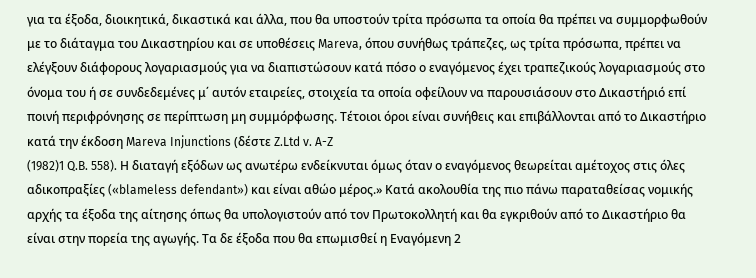για τα έξοδα, διοικητικά, δικαστικά και άλλα, που θα υποστούν τρίτα πρόσωπα τα οποία θα πρέπει να συμμορφωθούν με το διάταγμα του Δικαστηρίου και σε υποθέσεις Mareva, όπου συνήθως τράπεζες, ως τρίτα πρόσωπα, πρέπει να ελέγξουν διάφορους λογαριασμούς για να διαπιστώσουν κατά πόσο ο εναγόμενος έχει τραπεζικούς λογαριασμούς στο όνομα του ή σε συνδεδεμένες μ΄ αυτόν εταιρείες, στοιχεία τα οποία οφείλουν να παρουσιάσουν στο Δικαστήριό επί ποινή περιφρόνησης σε περίπτωση μη συμμόρφωσης. Τέτοιοι όροι είναι συνήθεις και επιβάλλονται από το Δικαστήριο κατά την έκδοση Mareva Injunctions (δέστε Z.Ltd v. A-Z
(1982)1 Q.B. 558). Η διαταγή εξόδων ως ανωτέρω ενδείκνυται όμως όταν ο εναγόμενος θεωρείται αμέτοχος στις όλες αδικοπραξίες («blameless defendant») και είναι αθώο μέρος.» Κατά ακολουθία της πιο πάνω παραταθείσας νομικής αρχής τα έξοδα της αίτησης όπως θα υπολογιστούν από τον Πρωτοκολλητή και θα εγκριθούν από το Δικαστήριο θα είναι στην πορεία της αγωγής. Τα δε έξοδα που θα επωμισθεί η Εναγόμενη 2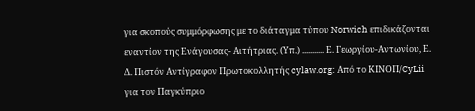για σκοπούς συμμόρφωσης με το διάταγμα τύπου Norwich επιδικάζονται εναντίον της Ενάγουσας- Αιτήτριας. (Υπ.) ........... Ε. Γεωργίου-Αντωνίου, Ε. Δ. Πιστόν Αντίγραφον Πρωτοκολλητής cylaw.org: Από το ΚΙΝOΠ/CyLii για τον Παγκύπριο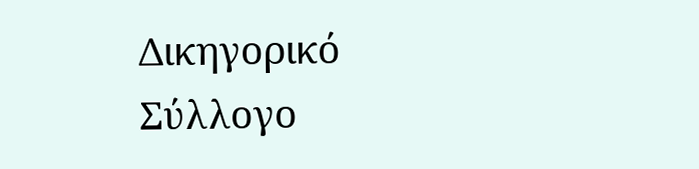Δικηγορικό Σύλλογο